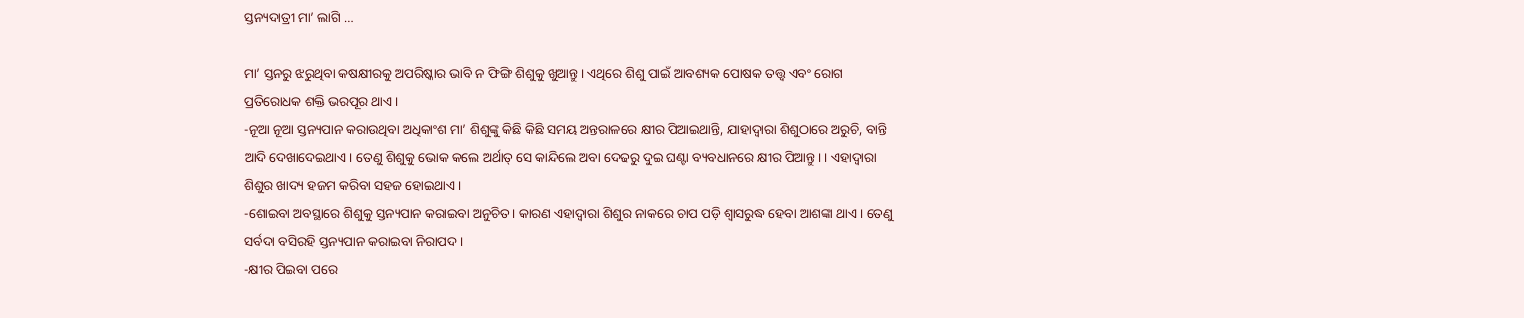ସ୍ତନ୍ୟଦାତ୍ରୀ ମା’ ଲାଗି …

ମା’ ସ୍ତନରୁ ଝରୁଥିବା କଷକ୍ଷୀରକୁ ଅପରିଷ୍କାର ଭାବି ନ ଫିଙ୍ଗି ଶିଶୁକୁ ଖୁଆନ୍ତୁ। ଏଥିରେ ଶିଶୁ ପାଇଁ ଆବଶ୍ୟକ ପୋଷକ ତତ୍ତ୍ୱ ଏବଂ ରୋଗ ପ୍ରତିରୋଧକ ଶକ୍ତି ଭରପୂର ଥାଏ।
-ନୂଆ ନୂଆ ସ୍ତନ୍ୟପାନ କରାଉଥିବା ଅଧିକାଂଶ ମା’ ଶିଶୁଙ୍କୁ କିଛି କିଛି ସମୟ ଅନ୍ତରାଳରେ କ୍ଷୀର ପିଆଇଥାନ୍ତି, ଯାହାଦ୍ୱାରା ଶିଶୁଠାରେ ଅରୁଚି, ବାନ୍ତି ଆଦି ଦେଖାଦେଇଥାଏ। ତେଣୁ ଶିଶୁକୁ ଭୋକ କଲେ ଅର୍ଥାତ୍‌ ସେ କାନ୍ଦିଲେ ଅବା ଦେଢରୁ ଦୁଇ ଘଣ୍ଟା ବ୍ୟବଧାନରେ କ୍ଷୀର ପିଆନ୍ତୁ। । ଏହାଦ୍ୱାରା ଶିଶୁର ଖାଦ୍ୟ ହଜମ କରିବା ସହଜ ହୋଇଥାଏ।
-ଶୋଇବା ଅବସ୍ଥାରେ ଶିଶୁକୁ ସ୍ତନ୍ୟପାନ କରାଇବା ଅନୁଚିତ। କାରଣ ଏହାଦ୍ୱାରା ଶିଶୁର ନାକରେ ଚାପ ପଡ଼ି ଶ୍ୱାସରୁଦ୍ଧ ହେବା ଆଶଙ୍କା ଥାଏ। ତେଣୁ ସର୍ବଦା ବସିରହି ସ୍ତନ୍ୟପାନ କରାଇବା ନିରାପଦ।
-କ୍ଷୀର ପିଇବା ପରେ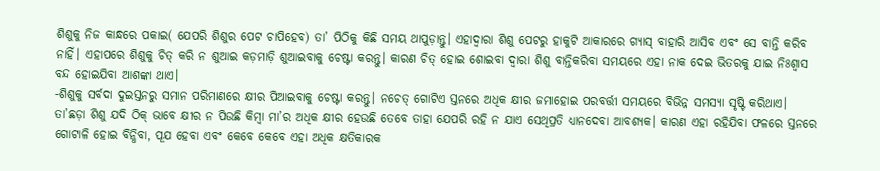ଶିଶୁକୁ ନିଜ କାନ୍ଧରେ ପକାଇ( ଯେପରି ଶିଶୁର ପେଟ ଚାପିହେବ) ତା’ ପିଠିକୁ କିଛି ସମୟ ଥାପୁଡ଼ାନ୍ତୁ। ଏହାଦ୍ୱାରା ଶିଶୁ ପେଟରୁ ହାକୁଟି ଆକାରରେ ଗ୍ୟାସ୍‌ ବାହାରି ଆସିବ ଏବଂ ସେ ବାନ୍ତି କରିବ ନାହିଁ। ଏହାପରେ ଶିଶୁକୁ ଚିତ୍‌ କରି ନ ଶୁଆଇ କଡ଼ମାଡ଼ି ଶୁଆଇବାକୁ ଚେଷ୍ଟା କରନ୍ତୁ। କାରଣ ଚିତ୍‌ ହୋଇ ଶୋଇବା ଦ୍ୱାରା ଶିଶୁ ବାନ୍ତିକରିବା ସମୟରେ ଏହା ନାକ ଦେଇ ଭିତରକୁ ଯାଇ ନିଃଶ୍ୱାସ ବନ୍ଦ ହୋଇଯିବା ଆଶଙ୍କା ଥାଏ।
-ଶିଶୁକୁ ସର୍ବଦା ଦୁଇସ୍ତନରୁ ସମାନ ପରିମାଣରେ କ୍ଷୀର ପିଆଇବାକୁ ଚେଷ୍ଟା କରନ୍ତୁ। ନଚେତ୍‌ ଗୋଟିଏ ସ୍ତନରେ ଅଧିକ କ୍ଷୀର ଜମାହୋଇ ପରବର୍ତ୍ତୀ ସମୟରେ ବିଭିନ୍ନ ସମସ୍ୟା ସୃଷ୍ଟି କରିଥାଏ। ତା’ଛଡ଼ା ଶିଶୁ ଯଦି ଠିକ୍‌ ଭାବେ କ୍ଷୀର ନ ପିଉଛି କିମ୍ବା ମା’ର ଅଧିକ କ୍ଷୀର ହେଉଛି ତେବେ ତାହା ଯେପରି ରହି ନ ଯାଏ ସେଥିପ୍ରତି ଧ୍ୟାନଦେବା ଆବଶ୍ୟକ। କାରଣ ଏହା ରହିଯିବା ଫଳରେ ସ୍ତନରେ ଗୋଟାଳି ହୋଇ ବିନ୍ଧିବା, ପୂଯ ହେବା ଏବଂ କେବେ କେବେ ଏହା ଅଧିକ କ୍ଷତିକାରକ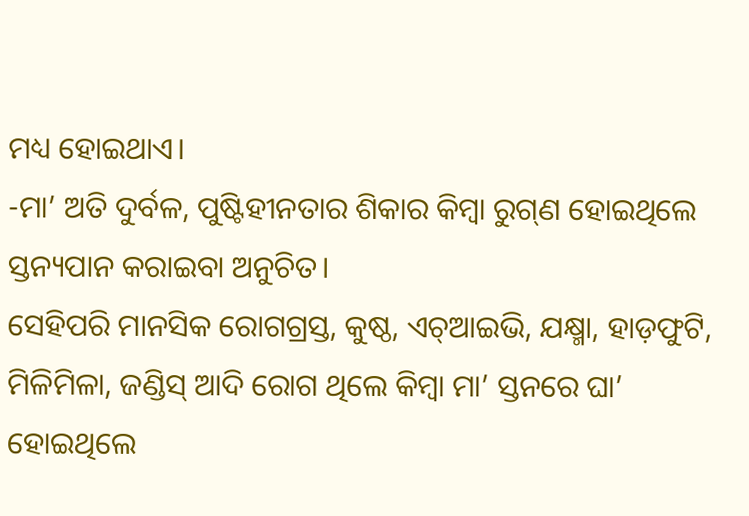ମଧ୍ୟ ହୋଇଥାଏ।
-ମା’ ଅତି ଦୁର୍ବଳ, ପୁଷ୍ଟିହୀନତାର ଶିକାର କିମ୍ବା ରୁଗ୍‌ଣ ହୋଇଥିଲେ ସ୍ତନ୍ୟପାନ କରାଇବା ଅନୁଚିତ।
ସେହିପରି ମାନସିକ ରୋଗଗ୍ରସ୍ତ, କୁଷ୍ଠ, ଏଚ୍‌ଆଇଭି, ଯକ୍ଷ୍ମା, ହାଡ଼ଫୁଟି, ମିଳିମିଳା, ଜଣ୍ଡିସ୍‌ ଆଦି ରୋଗ ଥିଲେ କିମ୍ବା ମା’ ସ୍ତନରେ ଘା’ ହୋଇଥିଲେ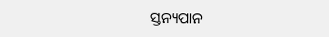ସ୍ତନ୍ୟପାନ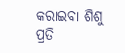କରାଇବା ଶିଶୁ ପ୍ରତି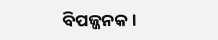ବିପଜ୍ଜନକ।